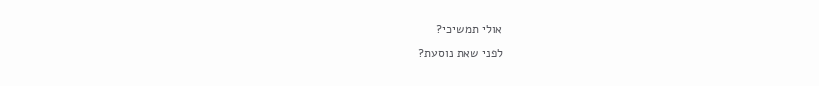אולי תמשיכי?
לפני שאת נוסעת?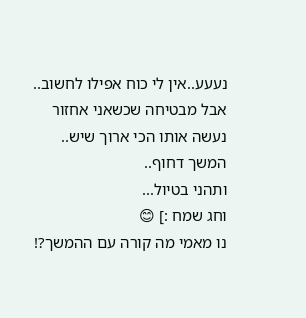נעעע..אין לי כוח אפילו לחשוב..
אבל מבטיחה שכשאני אחזור נעשה אותו הכי ארוך שיש..
המשך דחוף..
ותהני בטיול...
וחג שמח :] 😊
נו מאמי מה קורה עם ההמשך?!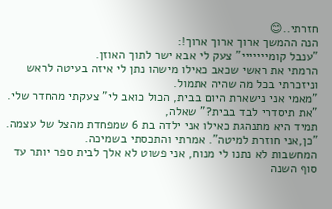חזרתי..😊
הנה ההמשך ארוך ארוך ארוך!:
"ענבל קומייייייי" צעק לי אבא ישר לתוך האוזן.
הרמתי את ראשי שכאב כאילו מישהו נתן לי איזה בעיטה לראש וניזכרתי בכל מה שהיה אתמול.
"מאמי אני נישארת היום בבית, הכול כואב לי" צעקתי מהחדר שלי.
"את תיסדרי לבד בבית?" שאלה,
תמיד היא מתנהגת כאילו אני ילדה בת 6 שמפחדת מהצל של עצמה.
"כן,אני חוזרת למיטה". אמרתי והתכסתי בשמיכה.
המחשבות לא נתנו לי מנוח, אני פשוט לא אלך לבית ספר יותר עד סוף השנה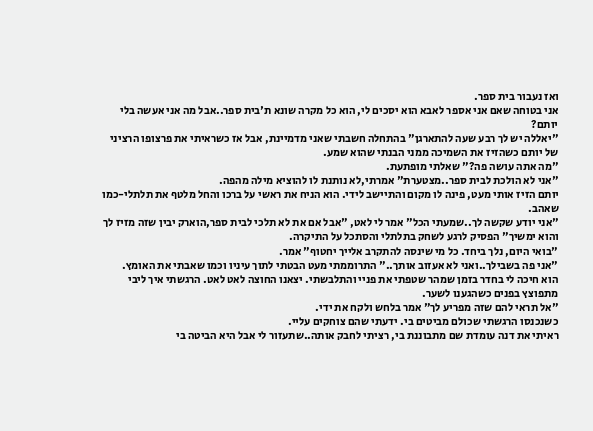ואז נעבור בית ספר.
אני בטוחה שאם אני אספר לאבא הוא יסכים לי, הוא כל מקרה שונא ת'בית ספר..אבל מה אני אעשה בלי יותם?
"יאללה יש לך רבע שעה להתארגן" בהתחלה חשבתי שאני מדמיינת, אבל אז כשראיתי את פרצופו הרציני של יותם כשהזיז את השמיכה ממני הבנתי שהוא שמע.
"מה אתה עושה פה?" שאלתי מופתעת.
"אני לא הולכת לבית ספר..מצטערת" אמרתי,לא נותנת לו להוציא מילה מהפה.
יותם הזיז אותי מעט, פינה לו מקום והתיישב לידי. הוא הניח את ראשי על ברכו והחל מלטף את תלתלי-כמו שאהב.
"אני יודע שקשה לך..שמעתי הכל" אמר לי לאט, "אבל אם את לא תלכי לבית ספר,הוארק יבין שזה מזיז לך והוא ימשיך" הפסיק לרגע לשחק בתלתלי והסתכל על התיקרה.
"בואי היום, נלך ביחד. כל מי שינסה להתקרב אלייך יחטוף" אמר.
"אני פה בשבילך..ואני לא אעזוב אותך.." התרוממתי מעט הבטתי לתוך עיניו וכמו שאבתי את האומץ.
הוא חיכה לי בחדר בזמן שמהר שטפתי את פניי והתלבשתי. יצאנו החוצה לאט לאט. הרגשתי איך ליבי מתפוצץ בפנים כשהגענו לשער.
"אל תראי להם שזה מפריע לך" אמר בלחש ולקח את ידי.
כשנכנסו הרגשתי שכולם מביטים בי. ידעתי שהם צוחקים עליי.
ראיתי את דנה עומדת שם מתבוננת בי, רציתי לחבק אותה..שתעזור לי אבל היא הביטה בי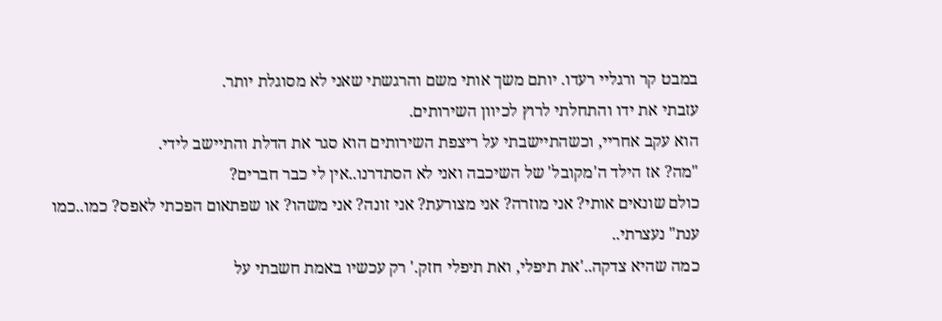במבט קר ורגליי רעדו. יותם משך אותי משם והרגשתי שאני לא מסוגלת יותר.
עזבתי את ידו והתחלתי לרוץ לכיוון השירותים.
הוא עקב אחריי, וכשהתיישבתי על ריצפת השירותים הוא סגר את הדלת והתיישב לידי.
"מה? אז הילד ה'מקובל' של השיכבה ואני לא הסתדרנו..אין לי כבר חברים?
כולם שונאים אותי? אני מוזרה? אני מצורעת? אני זונה? אני משהו? או שפתאום הפכתי לאפס? כמו..כמו ענת" נעצרתי..
כמה שהיא צדקה..'את תיפלי, ואת תיפלי חזק.' רק עכשיו באמת חשבתי על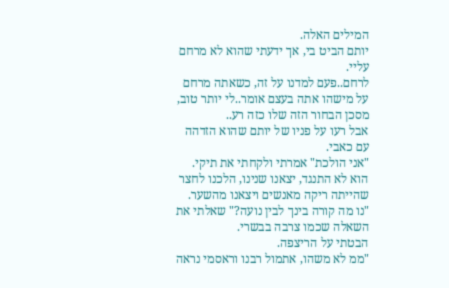המילים האלה.
יותם הביט בי, אך ידעתי שהוא לא מרחם עליי.
לרחם..פעם למדנו על זה, כשאתה מרחם על מישהו אתה בעצם אומר..לי יותר טוב, מסכן הבחור הזה שלו כזה רע..
אבל רעו על פניו של יותם שהוא הזדהה עם כאבי.
"אני הולכת" אמרתי ולקחתי את תיקי.
הוא לא התנגד, יצאנו שנינו, הלכנו לחצר שהייתה ריקה מאנשים ויצאנו מהשער.
"נו מה קורה בינך לבין נועה?" שאלתי את השאלה שכמו צרבה בבשרי.
הבטתי על הריצפה.
"ממ לא משהו, אתמול רבנו וראסמי נראה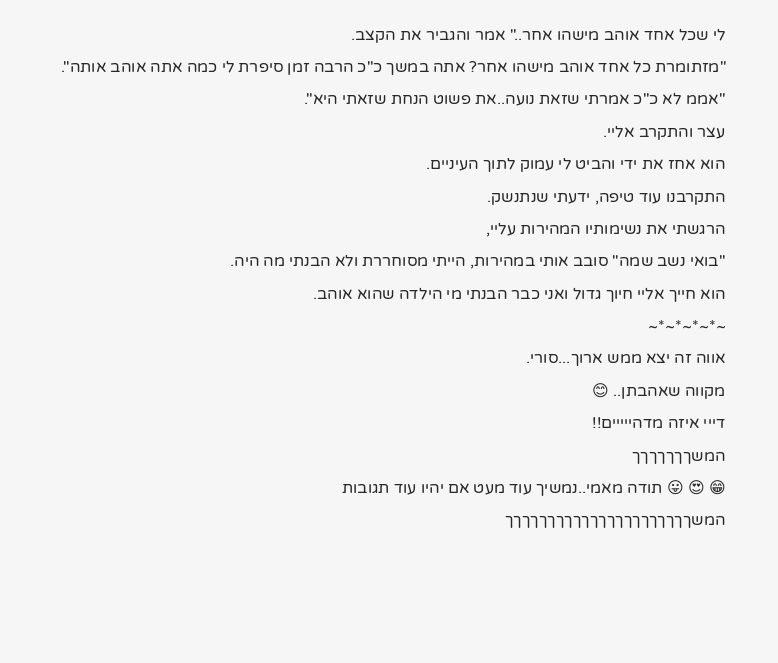לי שכל אחד אוהב מישהו אחר.." אמר והגביר את הקצב.
"מזתומרת כל אחד אוהב מישהו אחר? אתה במשך כ"כ הרבה זמן סיפרת לי כמה אתה אוהב אותה".
"אממ לא כ"כ אמרתי שזאת נועה..את פשוט הנחת שזאתי היא".
עצר והתקרב אליי.
הוא אחז את ידי והביט לי עמוק לתוך העיניים.
התקרבנו עוד טיפה, ידעתי שנתנשק.
הרגשתי את נשימותיו המהירות עליי,
"בואי נשב שמה" סובב אותי במהירות, הייתי מסוחררת ולא הבנתי מה היה.
הוא חייך אליי חיוך גדול ואני כבר הבנתי מי הילדה שהוא אוהב.
~*~*~*~*~
אווה זה יצא ממש ארוך...סורי.
מקווה שאהבתן.. 😊
דייי איזה מדהייייים!!
המשךךךךךךך
😁 😍 😛 תודה מאמי..נמשיך עוד מעט אם יהיו עוד תגובות
המשךךךךךךךךךךךךךךךךךךךךךך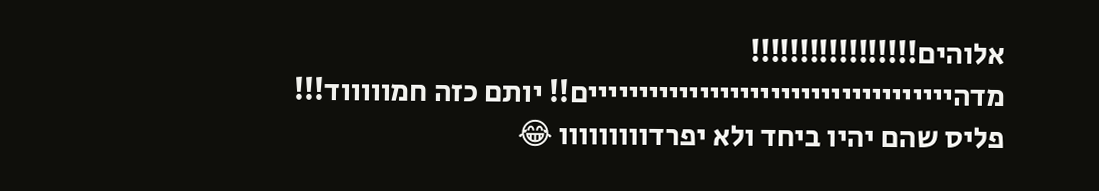אלוהים!!!!!!!!!!!!!!!!!
מדהיייייייייייייייייייייייייייייייייייים!! יותם כזה חמוווווד!!!
פליס שהם יהיו ביחד ולא יפרדווווווווו 😂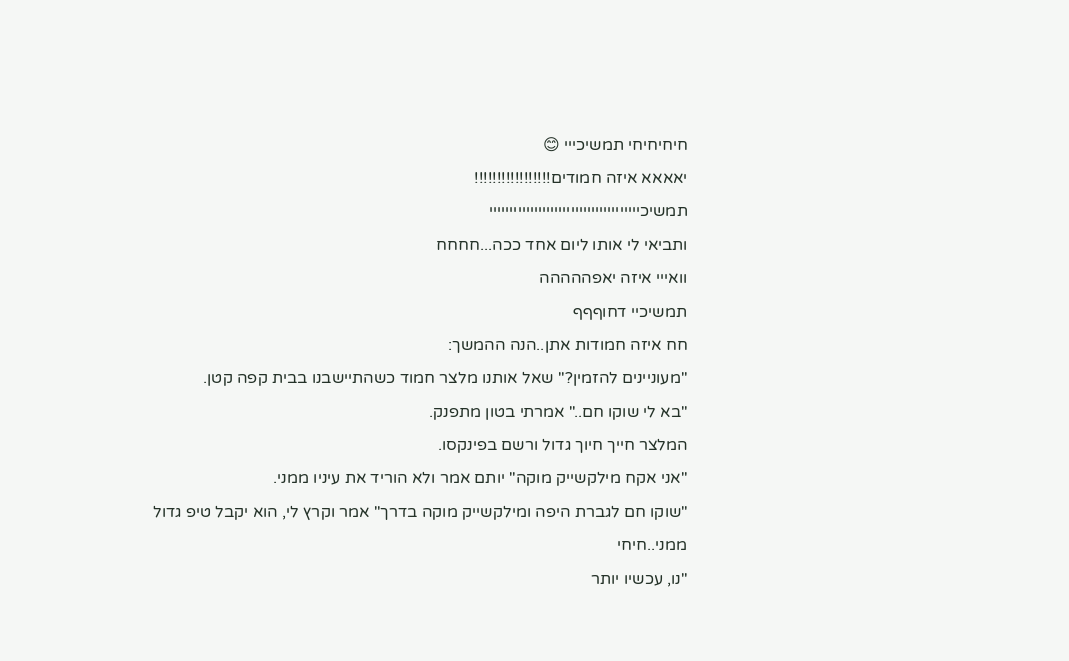חיחיחיחי תמשיכייי 😊
יאאאא איזה חמודים!!!!!!!!!!!!!!!!!
תמשיכייייייייייייייייייייייייייייייייייייי
ותביאי לי אותו ליום אחד ככה...חחחח
וואייי איזה יאפההההה
תמשיכיי דחוףףף
חח איזה חמודות אתן..הנה ההמשך:
"מעוניינים להזמין?" שאל אותנו מלצר חמוד כשהתיישבנו בבית קפה קטן.
"בא לי שוקו חם.." אמרתי בטון מתפנק.
המלצר חייך חיוך גדול ורשם בפינקסו.
"אני אקח מילקשייק מוקה" יותם אמר ולא הוריד את עיניו ממני.
"שוקו חם לגברת היפה ומילקשייק מוקה בדרך" אמר וקרץ לי, הוא יקבל טיפ גדול ממני..חיחי
"נו, עכשיו יותר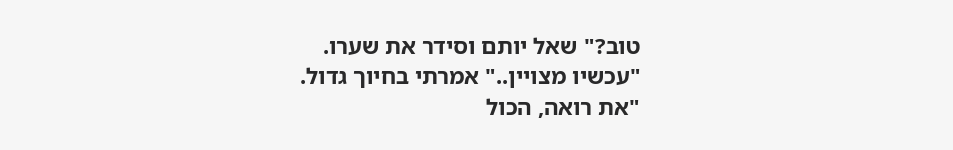טוב?" שאל יותם וסידר את שערו.
"עכשיו מצויין.." אמרתי בחיוך גדול.
"את רואה, הכול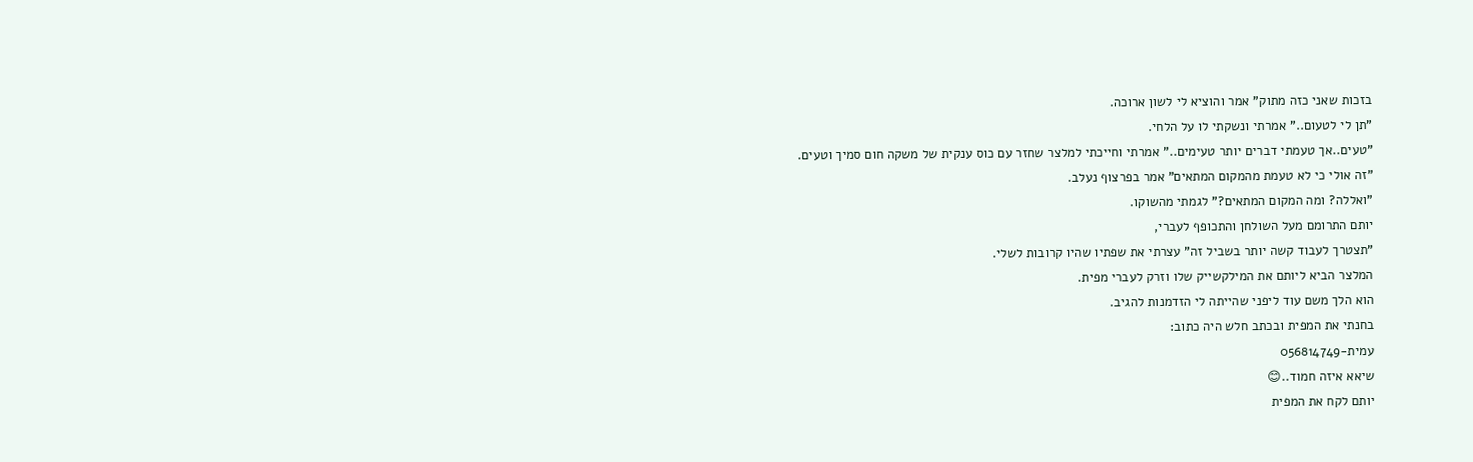בזכות שאני כזה מתוק" אמר והוציא לי לשון ארוכה.
"תן לי לטעום.." אמרתי ונשקתי לו על הלחי.
"טעים..אך טעמתי דברים יותר טעימים.." אמרתי וחייכתי למלצר שחזר עם כוס ענקית של משקה חום סמיך וטעים.
"זה אולי כי לא טעמת מהמקום המתאים" אמר בפרצוף נעלב.
"ואללה? ומה המקום המתאים?" לגמתי מהשוקו.
יותם התרומם מעל השולחן והתכופף לעברי,
"תצטרך לעבוד קשה יותר בשביל זה" עצרתי את שפתיו שהיו קרובות לשלי.
המלצר הביא ליותם את המילקשייק שלו וזרק לעברי מפית.
הוא הלך משם עוד ליפני שהייתה לי הזדמנות להגיב.
בחנתי את המפית ובכתב חלש היה כתוב:
עמית-056814749
שיאא איזה חמוד..😊
יותם לקח את המפית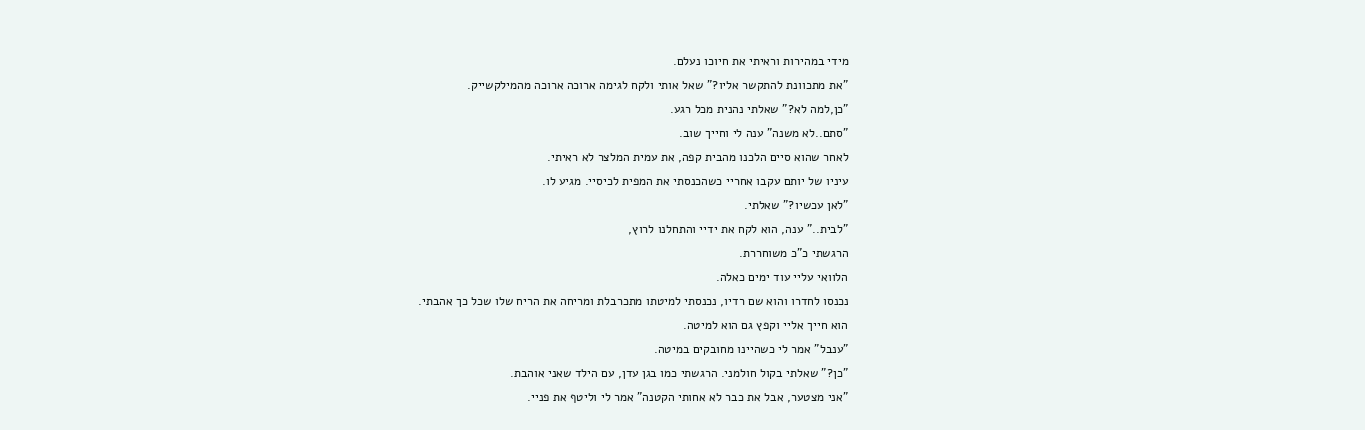מידי במהירות וראיתי את חיוכו נעלם.
"את מתכוונת להתקשר אליו?" שאל אותי ולקח לגימה ארוכה ארוכה מהמילקשייק.
"כן,למה לא?" שאלתי נהנית מכל רגע.
"סתם..לא משנה" ענה לי וחייך שוב.
לאחר שהוא סיים הלכנו מהבית קפה, את עמית המלצר לא ראיתי.
עיניו של יותם עקבו אחריי כשהכנסתי את המפית לכיסיי. מגיע לו.
"לאן עכשיו?" שאלתי.
"לבית.." ענה, הוא לקח את ידיי והתחלנו לרוץ,
הרגשתי כ"כ משוחררת.
הלוואי עליי עוד ימים כאלה.
נכנסו לחדרו והוא שם רדיו, נכנסתי למיטתו מתכרבלת ומריחה את הריח שלו שכל כך אהבתי.
הוא חייך אליי וקפץ גם הוא למיטה.
"ענבל" אמר לי כשהיינו מחובקים במיטה.
"כן?" שאלתי בקול חולמני. הרגשתי כמו בגן עדן, עם הילד שאני אוהבת.
"אני מצטער, אבל את כבר לא אחותי הקטנה" אמר לי וליטף את פניי.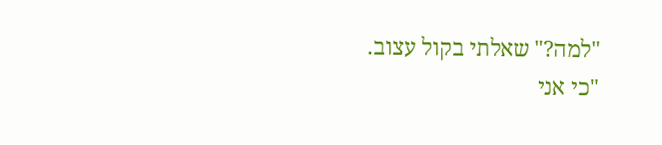"למה?" שאלתי בקול עצוב.
"כי אני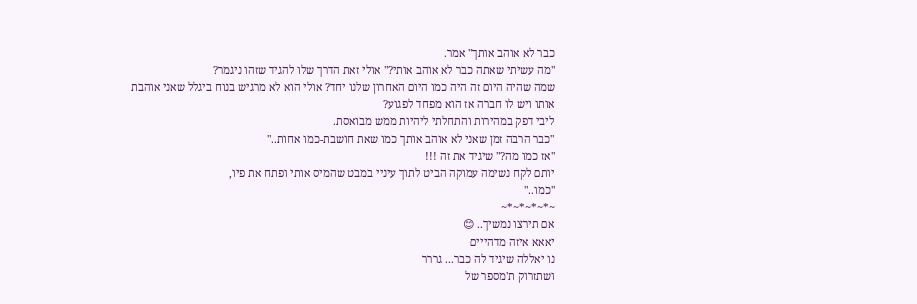כבר לא אוהב אותך" אמר.
"מה עשיתי שאתה כבר לא אוהב אותי?" אולי זאת הדרך שלו להגיד שזהו ניגמר?
שמה שהיה היום זה היה כמו היום האחרון שלנו יחד? אולי הוא לא מרגיש בנוח ביגלל שאני אוהבת אותו ויש לו חברה אז הוא מפחד לפגוע?
ליבי דפק במהירות והתחלתי ליהיות ממש מבואסת.
"כבר הרבה זמן שאני לא אוהב אותך כמו שאת חושבת-כמו אחות.."
"אז כמו מה?" שיגיד את זה !!!
יותם לקח נשימה עמוקה הביט לתוך עיניי במבט שהמיס אותי ופתח את פיו,
"כמו.."
~*~*~*~*~
אם תירצו נמשיך.. 😊
יאאא איזה מדהייים
נו יאללה שיגיד לה כבר... גררר
ושתזרוק ת'מספר של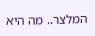המלצר.. מה היא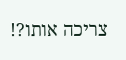צריכה אותו?!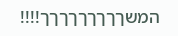המשךךךךךךךךך!!!!